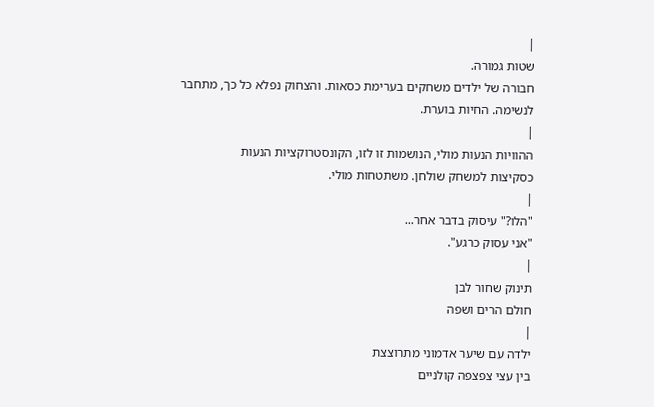|
שטות גמורה.
חבורה של ילדים משחקים בערימת כסאות. והצחוק נפלא כל כך, מתחבר
לנשימה. החיות בוערת.
|
ההוויות הנעות מולי, הנושמות זו לזו, הקונסטרוקציות הנעות
כסקיצות למשחק שולחן. משתטחות מולי.
|
"הלו?" עיסוק בדבר אחר...
"אני עסוק כרגע".
|
תינוק שחור לבן
חולם הרים ושפה
|
ילדה עם שיער אדמוני מתרוצצת
בין עצי צפצפה קולניים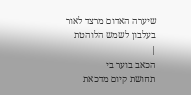שיערה האדום מרצד לאור
בעלבון לשמש הלוהטת
|
הכאב בוער בי
תחושת קיום מדכאת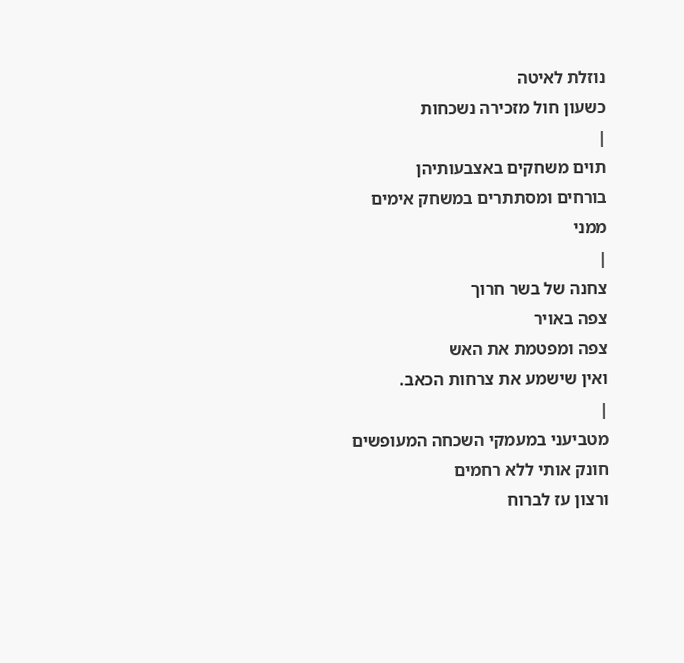נוזלת לאיטה
כשעון חול מזכירה נשכחות
|
תוים משחקים באצבעותיהן
בורחים ומסתתרים במשחק אימים
ממני
|
צחנה של בשר חרוך
צפה באויר
צפה ומפטמת את האש
ואין שישמע את צרחות הכאב.
|
מטביעני במעמקי השכחה המעופשים
חונק אותי ללא רחמים
ורצון עז לברוח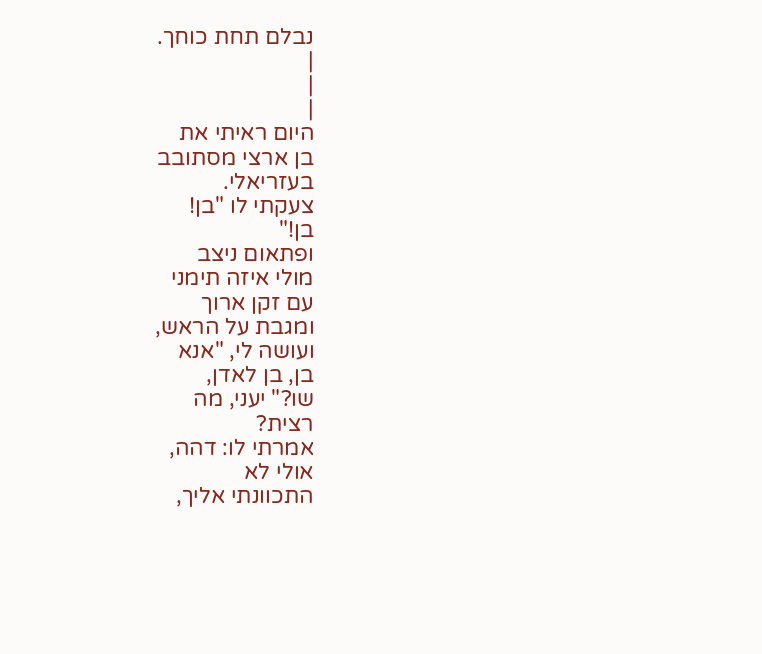נבלם תחת כוחך.
|
|
|
היום ראיתי את
בן ארצי מסתובב
בעזריאלי.
צעקתי לו "בן!
בן!"
ופתאום ניצב
מולי איזה תימני
עם זקן ארוך
ומגבת על הראש,
ועושה לי, "אנא
בן, בן לאדן,
שו?" יעני, מה
רצית?
אמרתי לו: דהה,
אולי לא
התכוונתי אליך,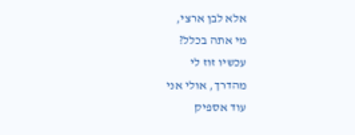אלא לבן ארצי,
מי אתה בכלל?
עכשיו זוז לי
מהדרך, אולי אני
עוד אספיק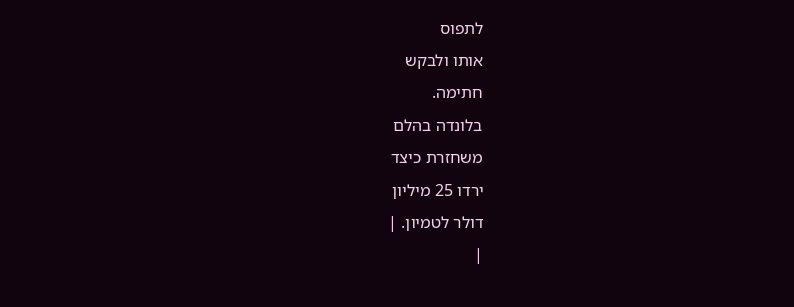לתפוס
אותו ולבקש
חתימה.
בלונדה בהלם
משחזרת כיצד
ירדו 25 מיליון
דולר לטמיון. |
|